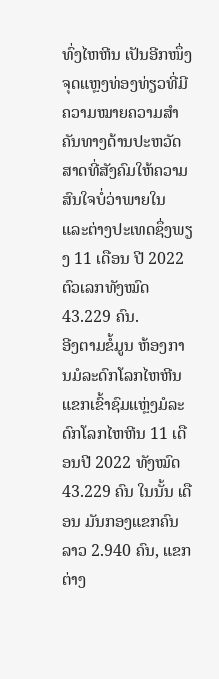ທົ່ງໄຫຫີນ ເປັນອີກໜຶ່ງຈຸດແຫຼງທ່ອງທ່ຽວທີ່ມີຄວາມໝາຍຄວາມສຳຄັນທາງດ້ານປະຫວັດສາດທີ່ສັງຄົມໃຫ້ຄວາມສົນໃຈບໍ່ວ່າພາຍໃນ ແລະຕ່າງປະເທດຊຶ່ງພຽງ 11 ເດືອນ ປີ 2022 ຕົວເລກທັງໝົດ 43.229 ຄົນ.
ອີງຕາມຂໍ້ມູນ ຫ້ອງການມໍລະດົກໂລກໄຫຫີນແຂກເຂົ້າຊົມແຫຼ່ງມໍລະດົກໂລກໄຫຫີນ 11 ເດືອນປີ 2022 ທັງໝົດ 43.229 ຄົນ ໃນນັ້ນ ເດືອນ ມັນກອງແຂກຄົນລາວ 2.940 ຄົນ, ແຂກຕ່າງ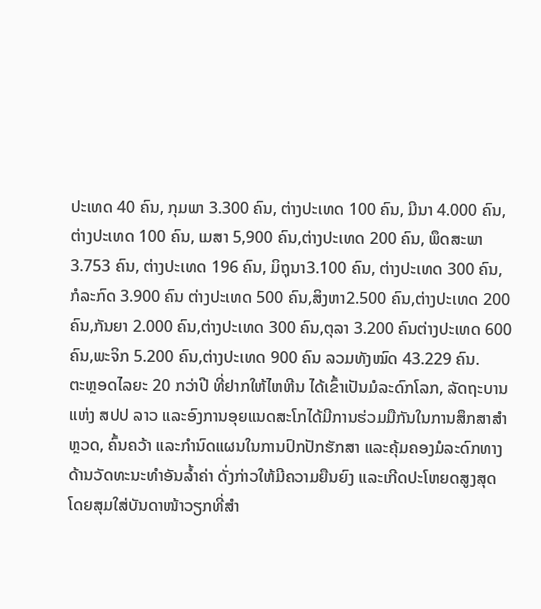ປະເທດ 40 ຄົນ, ກຸມພາ 3.300 ຄົນ, ຕ່າງປະເທດ 100 ຄົນ, ມີນາ 4.000 ຄົນ, ຕ່າງປະເທດ 100 ຄົນ, ເມສາ 5,900 ຄົນ,ຕ່າງປະເທດ 200 ຄົນ, ພຶດສະພາ 3.753 ຄົນ, ຕ່າງປະເທດ 196 ຄົນ, ມິຖຸນາ3.100 ຄົນ, ຕ່າງປະເທດ 300 ຄົນ, ກໍລະກົດ 3.900 ຄົນ ຕ່າງປະເທດ 500 ຄົນ,ສິງຫາ2.500 ຄົນ,ຕ່າງປະເທດ 200 ຄົນ,ກັນຍາ 2.000 ຄົນ,ຕ່າງປະເທດ 300 ຄົນ,ຕຸລາ 3.200 ຄົນຕ່າງປະເທດ 600 ຄົນ,ພະຈິກ 5.200 ຄົນ,ຕ່າງປະເທດ 900 ຄົນ ລວມທັງໝົດ 43.229 ຄົນ.
ຕະຫຼອດໄລຍະ 20 ກວ່າປີ ທີ່ຢາກໃຫ້ໄຫຫີນ ໄດ້ເຂົ້າເປັນມໍລະດົກໂລກ, ລັດຖະບານແຫ່ງ ສປປ ລາວ ແລະອົງການອຸຍແນດສະໂກໄດ້ມີການຮ່ວມມືກັນໃນການສຶກສາສຳຫຼວດ, ຄົ້ນຄວ້າ ແລະກຳນົດແຜນໃນການປົກປັກຮັກສາ ແລະຄຸ້ມຄອງມໍລະດົກທາງດ້ານວັດທະນະທໍາອັນລໍ້າຄ່າ ດັ່ງກ່າວໃຫ້ມີຄວາມຍືນຍົງ ແລະເກີດປະໂຫຍດສູງສຸດ ໂດຍສຸມໃສ່ບັນດາໜ້າວຽກທີ່ສຳ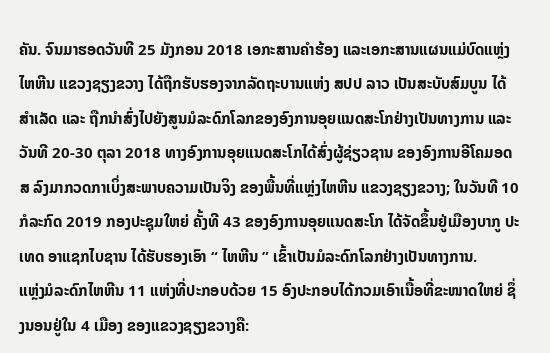ຄັນ. ຈົນມາຮອດວັນທີ 25 ມັງກອນ 2018 ເອກະສານຄໍາຮ້ອງ ແລະເອກະສານແຜນແມ່ບົດແຫຼ່ງໄຫຫີນ ແຂວງຊຽງຂວາງ ໄດ້ຖືກຮັບຮອງຈາກລັດຖະບານແຫ່ງ ສປປ ລາວ ເປັນສະບັບສົມບູນ ໄດ້ສຳເລັດ ແລະ ຖືກນຳສົ່ງໄປຍັງສູນມໍລະດົກໂລກຂອງອົງການອຸຍແນດສະໂກຢ່າງເປັນທາງການ ແລະ ວັນທີ 20-30 ຕຸລາ 2018 ທາງອົງການອຸຍແນດສະໂກໄດ້ສົ່ງຜູ້ຊ່ຽວຊານ ຂອງອົງການອີໂຄມອດສ ລົງມາກວດກາເບິ່ງສະພາບຄວາມເປັນຈິງ ຂອງພື້ນທີ່ແຫຼ່ງໄຫຫີນ ແຂວງຊຽງຂວາງ; ໃນວັນທີ 10 ກໍລະກົດ 2019 ກອງປະຊຸມໃຫຍ່ ຄັ້ງທີ 43 ຂອງອົງການອຸຍແນດສະໂກ ໄດ້ຈັດຂຶ້ນຢູ່ເມືອງບາກູ ປະເທດ ອາແຊກໄບຊານ ໄດ້ຮັບຮອງເອົາ “ ໄຫຫີນ ” ເຂົ້າເປັນມໍລະດົກໂລກຢ່າງເປັນທາງການ.
ແຫຼ່ງມໍລະດົກໄຫຫີນ 11 ແຫ່ງທີ່ປະກອບດ້ວຍ 15 ອົງປະກອບໄດ້ກວມເອົາເນື້ອທີ່ຂະໜາດໃຫຍ່ ຊຶ່ງນອນຢູ່ໃນ 4 ເມືອງ ຂອງແຂວງຊຽງຂວາງຄື: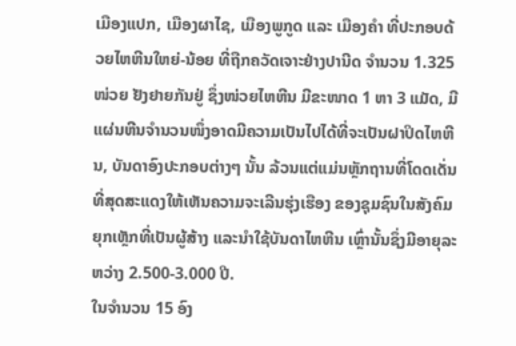ເມືອງແປກ, ເມືອງຜາໄຊ, ເມືອງພູກູດ ແລະ ເມືອງຄຳ ທີ່ປະກອບດ້ວຍໄຫຫີນໃຫຍ່-ນ້ອຍ ທີ່ຖືກຄວັດເຈາະຢ່າງປານີດ ຈຳນວນ 1.325 ໜ່ວຍ ຢັງຢາຍກັນຢູ່ ຊຶ່ງໜ່ວຍໄຫຫີນ ມີຂະໜາດ 1 ຫາ 3 ແມັດ, ມີແຜ່ນຫີນຈຳນວນໜຶ່ງອາດມີຄວາມເປັນໄປໄດ້ທີ່ຈະເປັນຝາປິດໄຫຫີນ, ບັນດາອົງປະກອບຕ່າງໆ ນັ້ນ ລ້ວນແຕ່ແມ່ນຫຼັກຖານທີ່ໂດດເດັ່ນທີ່ສຸດສະແດງໃຫ້ເຫັນຄວາມຈະເລີນຮຸ່ງເຮືອງ ຂອງຊຸມຊົນໃນສັງຄົມຍຸກເຫຼັກທີ່ເປັນຜູ້ສ້າງ ແລະນຳໃຊ້ບັນດາໄຫຫີນ ເຫຼົ່ານັ້ນຊຶ່ງມີອາຍຸລະຫວ່າງ 2.500-3.000 ປີ.
ໃນຈຳນວນ 15 ອົງ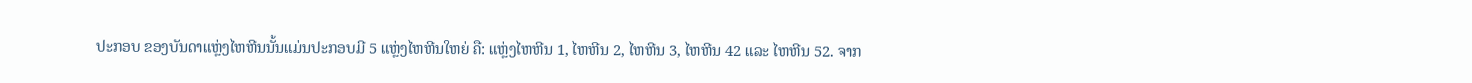ປະກອບ ຂອງບັນດາແຫຼ່ງໄຫຫີນນັ້ນແມ່ນປະກອບມີ 5 ແຫຼ່ງໄຫຫີນໃຫຍ່ ຄື: ແຫຼ່ງໄຫຫີນ 1, ໄຫຫີນ 2, ໄຫຫີນ 3, ໄຫຫີນ 42 ແລະ ໄຫຫີນ 52. ຈາກ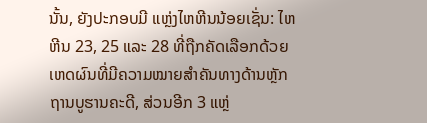ນັ້ນ, ຍັງປະກອບມີ ແຫຼ່ງໄຫຫີນນ້ອຍເຊັ່ນ: ໄຫຫີນ 23, 25 ແລະ 28 ທີ່ຖືກຄັດເລືອກດ້ວຍເຫດຜົນທີ່ມີຄວາມໝາຍສໍາຄັນທາງດ້ານຫຼັກຖານບູຮານຄະດີ, ສ່ວນອີກ 3 ແຫຼ່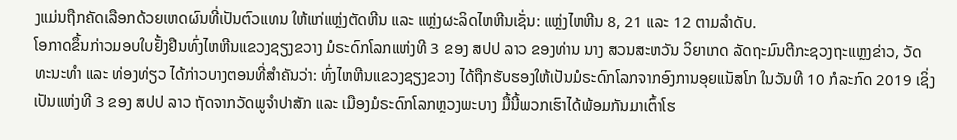ງແມ່ນຖືກຄັດເລືອກດ້ວຍເຫດຜົນທີ່ເປັນຕົວແທນ ໃຫ້ແກ່ແຫຼ່ງຕັດຫີນ ແລະ ແຫຼ່ງຜະລິດໄຫຫີນເຊັ່ນ: ແຫຼ່ງໄຫຫີນ 8, 21 ແລະ 12 ຕາມລໍາດັບ.
ໂອກາດຂຶ້ນກ່າວມອບໃບຢັ້ງຢືນທົ່ງໄຫຫີນແຂວງຊຽງຂວາງ ມໍຣະດົກໂລກແຫ່ງທີ 3 ຂອງ ສປປ ລາວ ຂອງທ່ານ ນາງ ສວນສະຫວັນ ວິຍາເກດ ລັດຖະມົນຕີກະຊວງຖະແຫຼງຂ່າວ, ວັດທະນະທຳ ແລະ ທ່ອງທ່ຽວ ໄດ້ກ່າວບາງຕອນທີ່ສຳຄັນວ່າ: ທົ່ງໄຫຫີນແຂວງຊຽງຂວາງ ໄດ້ຖືກຮັບຮອງໃຫ້ເປັນມໍຣະດົກໂລກຈາກອົງການອຸຍແນັສໂກ ໃນວັນທີ 10 ກໍລະກົດ 2019 ເຊິ່ງເປັນແຫ່ງທີ 3 ຂອງ ສປປ ລາວ ຖັດຈາກວັດພູຈໍາປາສັກ ແລະ ເມືອງມໍຣະດົກໂລກຫຼວງພະບາງ ມື້ນີ້ພວກເຮົາໄດ້ພ້ອມກັນມາເຕົ້າໂຮ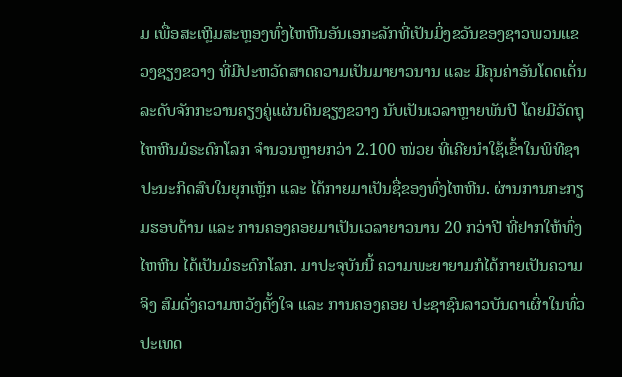ມ ເພື່ອສະເຫຼີມສະຫຼອງທົ່ງໄຫຫີນອັນເອກະລັກທີ່ເປັນມິ່ງຂວັນຂອງຊາວພວນແຂວງຊຽງຂວາງ ທີ່ມີປະຫວັດສາດຄວາມເປັນມາຍາວນານ ແລະ ມີຄຸນຄ່າອັນໂດດເດັ່ນລະດັບຈັກກະວານຄຽງຄູ່ແຜ່ນດິນຊຽງຂວາງ ນັບເປັນເວລາຫຼາຍພັນປີ ໂດຍມີວັດຖຸໄຫຫີນມໍຣະດົກໂລກ ຈຳນວນຫຼາຍກວ່າ 2.100 ໜ່ວຍ ທີ່ເຄີຍນຳໃຊ້ເຂົ້າໃນພິທີຊາປະນະກິດສົບໃນຍຸກເຫຼັກ ແລະ ໄດ້ກາຍມາເປັນຊື່ຂອງທົ່ງໄຫຫີນ. ຜ່ານການກະກຽມຮອບດ້ານ ແລະ ການຄອງຄອຍມາເປັນເວລາຍາວນານ 20 ກວ່າປີ ທີ່ຢາກໃຫ້ທົ່ງໄຫຫີນ ໄດ້ເປັນມໍຣະດົກໂລກ. ມາປະຈຸບັນນີ້ ຄວາມພະຍາຍາມກໍໄດ້ກາຍເປັນຄວາມຈິງ ສົມດັ່ງຄວາມຫວັງຕັ້ງໃຈ ແລະ ການຄອງຄອຍ ປະຊາຊົນລາວບັນດາເຜົ່າໃນທົ່ວປະເທດ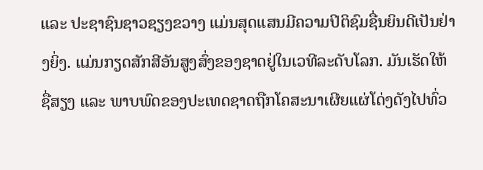ແລະ ປະຊາຊົນຊາວຊຽງຂວາງ ແມ່ນສຸດແສນມີຄວາມປິຕິຊົມຊື່ນຍິນດີເປັນຢ່າງຍິ່ງ. ແມ່ນກຽດສັກສີອັນສູງສົ່ງຂອງຊາດຢູ່ໃນເວທີລະດັບໂລກ. ມັນເຮັດໃຫ້ຊື່ສຽງ ແລະ ພາບພົດຂອງປະເທດຊາດຖືກໂຄສະນາເຜີຍແຜ່ໂດ່ງດັງໄປທົ່ວ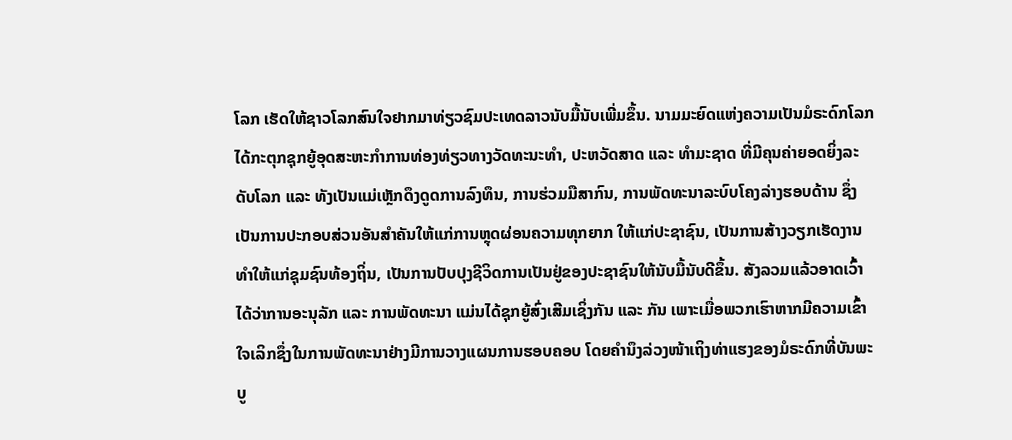ໂລກ ເຮັດໃຫ້ຊາວໂລກສົນໃຈຢາກມາທ່ຽວຊົມປະເທດລາວນັບມື້ນັບເພີ່ມຂຶ້ນ. ນາມມະຍົດແຫ່ງຄວາມເປັນມໍຣະດົກໂລກ ໄດ້ກະຕຸກຊຸກຍູ້ອຸດສະຫະກໍາການທ່ອງທ່ຽວທາງວັດທະນະທຳ, ປະຫວັດສາດ ແລະ ທຳມະຊາດ ທີ່ມີຄຸນຄ່າຍອດຍິ່ງລະດັບໂລກ ແລະ ທັງເປັນແມ່ເຫຼັກດຶງດູດການລົງທຶນ, ການຮ່ວມມືສາກົນ, ການພັດທະນາລະບົບໂຄງລ່າງຮອບດ້ານ ຊຶ່ງເປັນການປະກອບສ່ວນອັນສຳຄັນໃຫ້ແກ່ການຫຼຸດຜ່ອນຄວາມທຸກຍາກ ໃຫ້ແກ່ປະຊາຊົນ, ເປັນການສ້າງວຽກເຮັດງານທຳໃຫ້ແກ່ຊຸມຊົນທ້ອງຖິ່ນ, ເປັນການປັບປຸງຊີວິດການເປັນຢູ່ຂອງປະຊາຊົນໃຫ້ນັບມື້ນັບດີຂຶ້ນ. ສັງລວມແລ້ວອາດເວົ້າໄດ້ວ່າການອະນຸລັກ ແລະ ການພັດທະນາ ແມ່ນໄດ້ຊຸກຍູ້ສົ່ງເສີມເຊິ່ງກັນ ແລະ ກັນ ເພາະເມື່ອພວກເຮົາຫາກມີຄວາມເຂົ້າໃຈເລິກຊຶ່ງໃນການພັດທະນາຢ່າງມີການວາງແຜນການຮອບຄອບ ໂດຍຄໍານຶງລ່ວງໜ້າເຖິງທ່າແຮງຂອງມໍຣະດົກທີ່ບັນພະບູ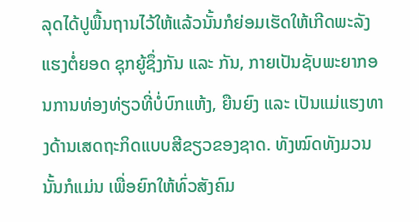ລຸດໄດ້ປູພື້ນຖານໄວ້ໃຫ້ແລ້ວນັ້ນກໍຍ່ອມເຮັດໃຫ້ເກີດພະລັງແຮງຕໍ່ຍອດ ຊຸກຍູ້ຊຶ່ງກັນ ແລະ ກັນ, ກາຍເປັນຊັບພະຍາກອນການທ່ອງທ່ຽວທີ່ບໍ່ບົກແຫ້ງ, ຍືນຍົງ ແລະ ເປັນແມ່ແຮງທາງດ້ານເສດຖະກິດແບບສີຂຽວຂອງຊາດ. ທັງໝົດທັງມວນນັ້ນກໍແມ່ນ ເພື່ອຍົກໃຫ້ທົ່ວສັງຄົມ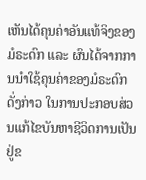ເຫັນໄດ້ຄຸນຄ່າອັນແທ້ຈິງຂອງມໍຣະດົກ ແລະ ຜົນໄດ້ຈາກການນຳໃຊ້ຄຸນຄ່າຂອງມໍຣະດົກດັ່ງກ່າວ ໃນການປະກອບສ່ວນແກ້ໄຂບັນຫາຊີວິດການເປັນຢູ່ຂ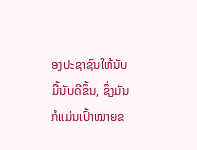ອງປະຊາຊົນໃຫ້ນັບມື້ນັບດີຂຶ້ນ, ຊຶ່ງມັນກໍແມ່ນເປົ້າໝາຍຂ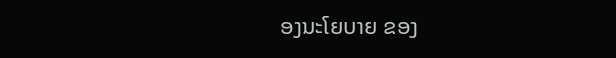ອງນະໂຍບາຍ ຂອງ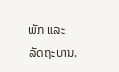ພັກ ແລະ ລັດຖະບານ.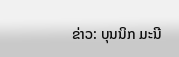ຂ່າວ: ບຸນນິກ ມະນີ